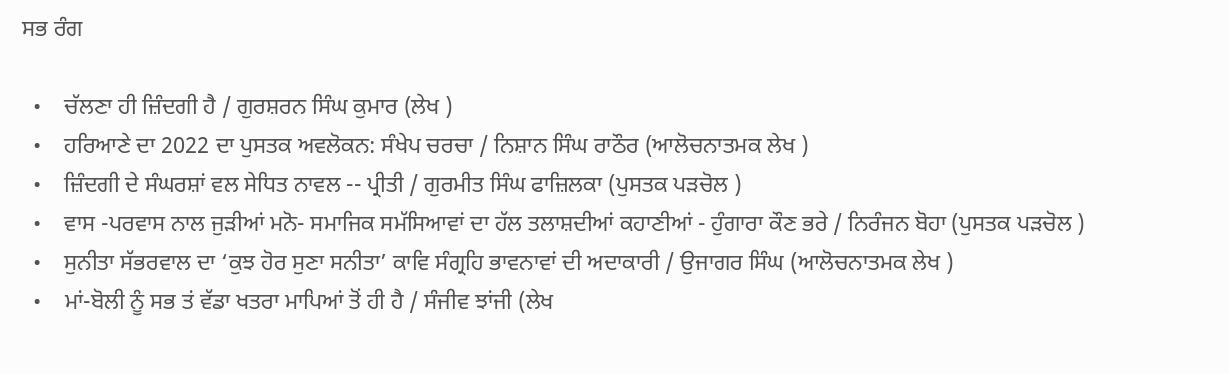ਸਭ ਰੰਗ

  •    ਚੱਲਣਾ ਹੀ ਜ਼ਿੰਦਗੀ ਹੈ / ਗੁਰਸ਼ਰਨ ਸਿੰਘ ਕੁਮਾਰ (ਲੇਖ )
  •    ਹਰਿਆਣੇ ਦਾ 2022 ਦਾ ਪੁਸਤਕ ਅਵਲੋਕਨ: ਸੰਖੇਪ ਚਰਚਾ / ਨਿਸ਼ਾਨ ਸਿੰਘ ਰਾਠੌਰ (ਆਲੋਚਨਾਤਮਕ ਲੇਖ )
  •    ਜ਼ਿੰਦਗੀ ਦੇ ਸੰਘਰਸ਼ਾਂ ਵਲ ਸੇਧਿਤ ਨਾਵਲ -- ਪ੍ਰੀਤੀ / ਗੁਰਮੀਤ ਸਿੰਘ ਫਾਜ਼ਿਲਕਾ (ਪੁਸਤਕ ਪੜਚੋਲ )
  •    ਵਾਸ -ਪਰਵਾਸ ਨਾਲ ਜੁੜੀਆਂ ਮਨੋ- ਸਮਾਜਿਕ ਸਮੱਸਿਆਵਾਂ ਦਾ ਹੱਲ ਤਲਾਸ਼ਦੀਆਂ ਕਹਾਣੀਆਂ - ਹੁੰਗਾਰਾ ਕੌਣ ਭਰੇ / ਨਿਰੰਜਨ ਬੋਹਾ (ਪੁਸਤਕ ਪੜਚੋਲ )
  •    ਸੁਨੀਤਾ ਸੱਭਰਵਾਲ ਦਾ ‘ਕੁਝ ਹੋਰ ਸੁਣਾ ਸਨੀਤਾ’ ਕਾਵਿ ਸੰਗ੍ਰਹਿ ਭਾਵਨਾਵਾਂ ਦੀ ਅਦਾਕਾਰੀ / ਉਜਾਗਰ ਸਿੰਘ (ਆਲੋਚਨਾਤਮਕ ਲੇਖ )
  •    ਮਾਂ-ਬੋਲੀ ਨੂੰ ਸਭ ਤਂ ਵੱਡਾ ਖਤਰਾ ਮਾਪਿਆਂ ਤੋਂ ਹੀ ਹੈ / ਸੰਜੀਵ ਝਾਂਜੀ (ਲੇਖ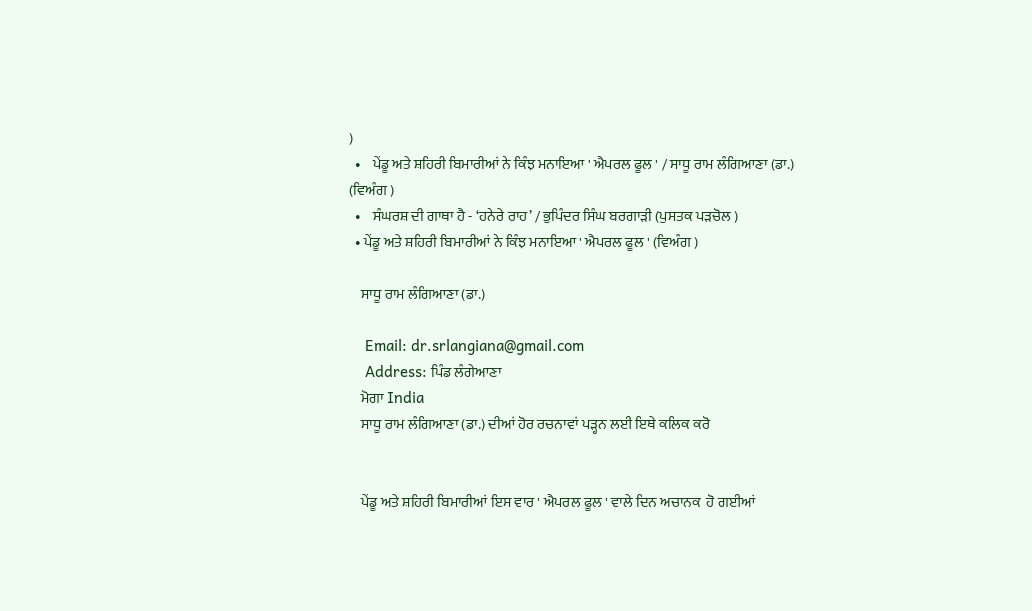)
  •    ਪੇਂਡੂ ਅਤੇ ਸ਼ਹਿਰੀ ਬਿਮਾਰੀਆਂ ਨੇ ਕਿੰਝ ਮਨਾਇਆ ' ਐਪਰਲ ਫੂਲ ' / ਸਾਧੂ ਰਾਮ ਲੰਗਿਆਣਾ (ਡਾ.) (ਵਿਅੰਗ )
  •    ਸੰਘਰਸ਼ ਦੀ ਗਾਥਾ ਹੈ - ‘ਹਨੇਰੇ ਰਾਹ’ / ਭੁਪਿੰਦਰ ਸਿੰਘ ਬਰਗਾੜੀ (ਪੁਸਤਕ ਪੜਚੋਲ )
  • ਪੇਂਡੂ ਅਤੇ ਸ਼ਹਿਰੀ ਬਿਮਾਰੀਆਂ ਨੇ ਕਿੰਝ ਮਨਾਇਆ ' ਐਪਰਲ ਫੂਲ ' (ਵਿਅੰਗ )

    ਸਾਧੂ ਰਾਮ ਲੰਗਿਆਣਾ (ਡਾ.)

    Email: dr.srlangiana@gmail.com
    Address: ਪਿੰਡ ਲੰਗੇਆਣਾ
    ਮੋਗਾ India
    ਸਾਧੂ ਰਾਮ ਲੰਗਿਆਣਾ (ਡਾ.) ਦੀਆਂ ਹੋਰ ਰਚਨਾਵਾਂ ਪੜ੍ਹਨ ਲਈ ਇਥੇ ਕਲਿਕ ਕਰੋ


    ਪੇਂਡੂ ਅਤੇ ਸ਼ਹਿਰੀ ਬਿਮਾਰੀਆਂ ਇਸ ਵਾਰ ' ਐਪਰਲ ਫੂਲ ' ਵਾਲੇ ਦਿਨ ਅਚਾਨਕ  ਹੋ ਗਈਆਂ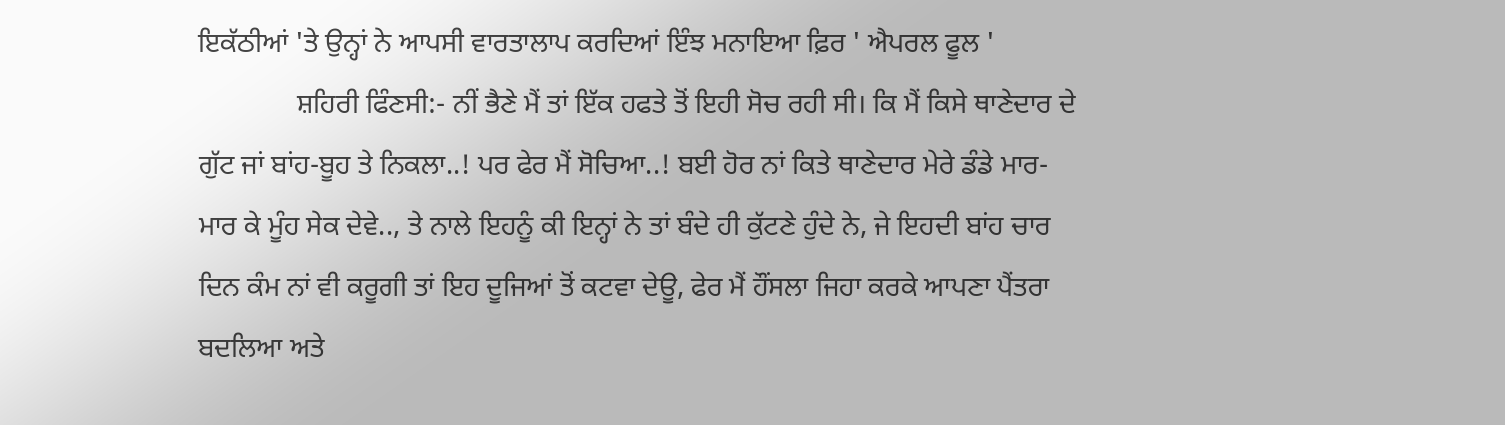ਇਕੱਠੀਆਂ 'ਤੇ ਉਨ੍ਹਾਂ ਨੇ ਆਪਸੀ ਵਾਰਤਾਲਾਪ ਕਰਦਿਆਂ ਇੰਝ ਮਨਾਇਆ ਫ਼ਿਰ ' ਐਪਰਲ ਫੂਲ '
              ਸ਼ਹਿਰੀ ਫਿੰਣਸੀ:- ਨੀਂ ਭੈਣੇ ਮੈਂ ਤਾਂ ਇੱਕ ਹਫਤੇ ਤੋਂ ਇਹੀ ਸੋਚ ਰਹੀ ਸੀ। ਕਿ ਮੈਂ ਕਿਸੇ ਥਾਣੇਦਾਰ ਦੇ ਗੁੱਟ ਜਾਂ ਬਾਂਹ-ਬੂਹ ਤੇ ਨਿਕਲਾ..! ਪਰ ਫੇਰ ਮੈਂ ਸੋਚਿਆ..! ਬਈ ਹੋਰ ਨਾਂ ਕਿਤੇ ਥਾਣੇਦਾਰ ਮੇਰੇ ਡੰਡੇ ਮਾਰ-ਮਾਰ ਕੇ ਮੂੰਹ ਸੇਕ ਦੇਵੇ.., ਤੇ ਨਾਲੇ ਇਹਨੂੰ ਕੀ ਇਨ੍ਹਾਂ ਨੇ ਤਾਂ ਬੰਦੇ ਹੀ ਕੁੱਟਣੇ ਹੁੰਦੇ ਨੇ, ਜੇ ਇਹਦੀ ਬਾਂਹ ਚਾਰ ਦਿਨ ਕੰਮ ਨਾਂ ਵੀ ਕਰੂਗੀ ਤਾਂ ਇਹ ਦੂਜਿਆਂ ਤੋਂ ਕਟਵਾ ਦੇਊ, ਫੇਰ ਮੈਂ ਹੌਂਸਲਾ ਜਿਹਾ ਕਰਕੇ ਆਪਣਾ ਪੈਂਤਰਾ ਬਦਲਿਆ ਅਤੇ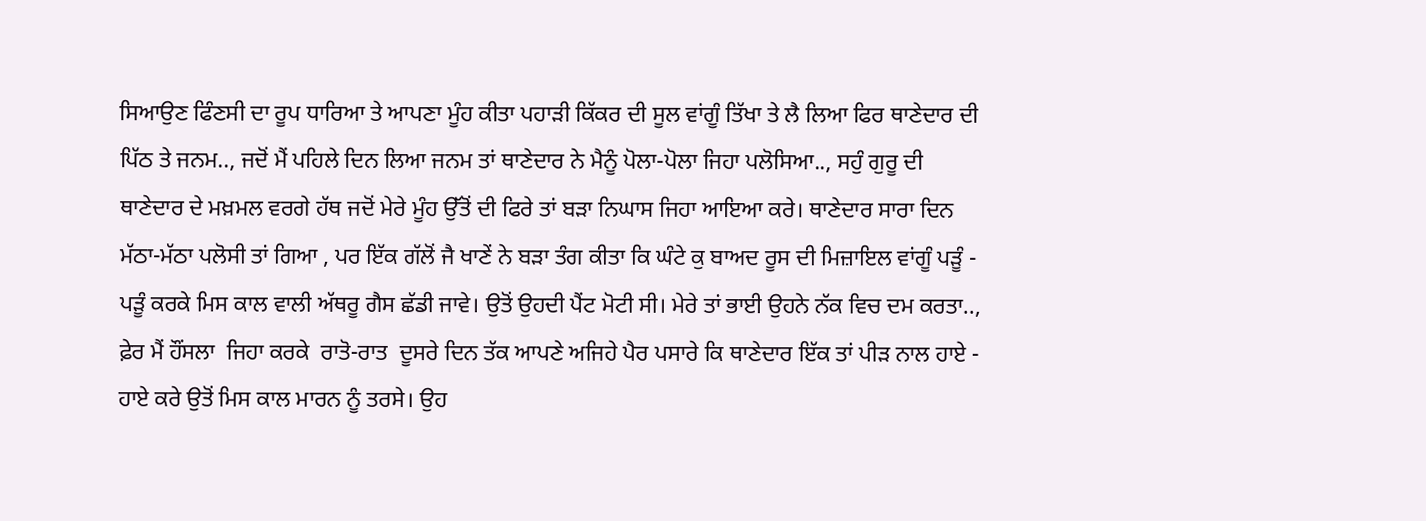ਸਿਆਉਣ ਫਿੰਣਸੀ ਦਾ ਰੂਪ ਧਾਰਿਆ ਤੇ ਆਪਣਾ ਮੂੰਹ ਕੀਤਾ ਪਹਾੜੀ ਕਿੱਕਰ ਦੀ ਸੂਲ ਵਾਂਗੂੰ ਤਿੱਖਾ ਤੇ ਲੈ ਲਿਆ ਫਿਰ ਥਾਣੇਦਾਰ ਦੀ ਪਿੱਠ ਤੇ ਜਨਮ.., ਜਦੋਂ ਮੈਂ ਪਹਿਲੇ ਦਿਨ ਲਿਆ ਜਨਮ ਤਾਂ ਥਾਣੇਦਾਰ ਨੇ ਮੈਨੂੰ ਪੋਲਾ-ਪੋਲਾ ਜਿਹਾ ਪਲੋਸਿਆ.., ਸਹੁੰ ਗੁਰੂ ਦੀ ਥਾਣੇਦਾਰ ਦੇ ਮਖ਼ਮਲ ਵਰਗੇ ਹੱਥ ਜਦੋਂ ਮੇਰੇ ਮੂੰਹ ਉੱਤੋਂ ਦੀ ਫਿਰੇ ਤਾਂ ਬੜਾ ਨਿਘਾਸ ਜਿਹਾ ਆਇਆ ਕਰੇ। ਥਾਣੇਦਾਰ ਸਾਰਾ ਦਿਨ ਮੱਠਾ-ਮੱਠਾ ਪਲੋਸੀ ਤਾਂ ਗਿਆ , ਪਰ ਇੱਕ ਗੱਲੋਂ ਜੈ ਖਾਣੇਂ ਨੇ ਬੜਾ ਤੰਗ ਕੀਤਾ ਕਿ ਘੰਟੇ ਕੁ ਬਾਅਦ ਰੂਸ ਦੀ ਮਿਜ਼ਾਇਲ ਵਾਂਗੂੰ ਪੜੂੰ - ਪੜੂੰ ਕਰਕੇ ਮਿਸ ਕਾਲ ਵਾਲੀ ਅੱਥਰੂ ਗੈਸ ਛੱਡੀ ਜਾਵੇ। ਉਤੋਂ ਉਹਦੀ ਪੈਂਟ ਮੋਟੀ ਸੀ। ਮੇਰੇ ਤਾਂ ਭਾਈ ਉਹਨੇ ਨੱਕ ਵਿਚ ਦਮ ਕਰਤਾ.., ਫ਼ੇਰ ਮੈਂ ਹੌਂਸਲਾ  ਜਿਹਾ ਕਰਕੇ  ਰਾਤੋ-ਰਾਤ  ਦੂਸਰੇ ਦਿਨ ਤੱਕ ਆਪਣੇ ਅਜਿਹੇ ਪੈਰ ਪਸਾਰੇ ਕਿ ਥਾਣੇਦਾਰ ਇੱਕ ਤਾਂ ਪੀੜ ਨਾਲ ਹਾਏ - ਹਾਏ ਕਰੇ ਉਤੋਂ ਮਿਸ ਕਾਲ ਮਾਰਨ ਨੂੰ ਤਰਸੇ। ਉਹ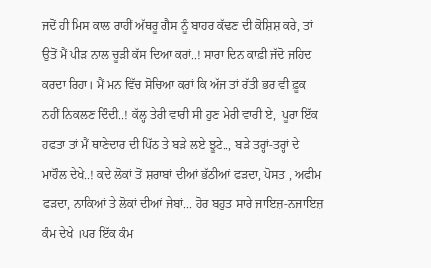ਜਦੋਂ ਹੀ ਮਿਸ ਕਾਲ ਰਾਹੀਂ ਅੱਥਰੂ ਗੈਸ ਨੂੰ ਬਾਹਰ ਕੱਢਣ ਦੀ ਕੋਸ਼ਿਸ਼ ਕਰੇ, ਤਾਂ ਉਤੋਂ ਮੈਂ ਪੀੜ ਨਾਲ ਚੂੜੀ ਕੱਸ ਦਿਆ ਕਰਾਂ..! ਸਾਰਾ ਦਿਨ ਕਾਫ਼ੀ ਜੱਦੋ ਜਹਿਦ ਕਰਦਾ ਰਿਹਾ। ਮੈਂ ਮਨ ਵਿੱਚ ਸੋਚਿਆ ਕਰਾਂ ਕਿ ਅੱਜ ਤਾਂ ਰੱਤੀ ਭਰ ਵੀ ਫ਼ੂਕ ਨਹੀਂ ਨਿਕਲਣ ਦਿੰਦੀ..! ਕੱਲ੍ਹ ਤੇਰੀ ਵਾਰੀ ਸੀ ਹੁਣ ਮੇਰੀ ਵਾਰੀ ਏ,  ਪੂਰਾ ਇੱਕ ਹਫਤਾ ਤਾਂ ਮੈਂ ਥਾਣੇਦਾਰ ਦੀ ਪਿੱਠ ਤੇ ਬੜੇ ਲਏ ਝੂਟੇ.., ਬੜੇ ਤਰ੍ਹਾਂ-ਤਰ੍ਹਾਂ ਦੇ ਮਾਹੌਲ ਦੇਖੇ..! ਕਦੇ ਲੋਕਾਂ ਤੋਂ ਸ਼ਰਾਬਾਂ ਦੀਆਂ ਭੱਠੀਆਂ ਫੜਦਾ, ਪੋਸਤ , ਅਫੀਮ ਫੜਦਾ, ਨਾਕਿਆਂ ਤੇ ਲੋਕਾਂ ਦੀਆਂ ਜੇਬਾਂ... ਹੋਰ ਬਹੁਤ ਸਾਰੇ ਜਾਇਜ਼-ਨਜਾਇਜ਼ ਕੰਮ ਦੇਖੇ ।ਪਰ ਇੱਕ ਕੰਮ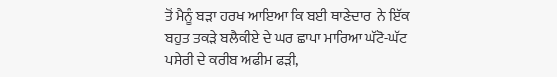ਤੋਂ ਮੈਨੂੰ ਬੜਾ ਹਰਖ ਆਇਆ ਕਿ ਬਈ ਥਾਣੇਦਾਰ  ਨੇ ਇੱਕ ਬਹੁਤ ਤਕੜੇ ਬਲੈਕੀਏ ਦੇ ਘਰ ਛਾਪਾ ਮਾਰਿਆ ਘੱਟੋ-ਘੱਟ ਪਸੇਰੀ ਦੇ ਕਰੀਬ ਅਫੀਮ ਫੜੀ,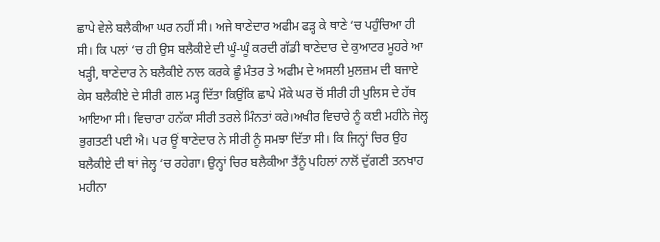ਛਾਪੇ ਵੇਲੇ ਬਲੈਕੀਆ ਘਰ ਨਹੀਂ ਸੀ। ਅਜੇ ਥਾਣੇਦਾਰ ਅਫੀਮ ਫੜ੍ਹ ਕੇ ਥਾਣੇ ‘ਚ ਪਹੁੰਚਿਆ ਹੀ ਸੀ। ਕਿ ਪਲਾਂ ‘ਚ ਹੀ ਉਸ ਬਲੈਕੀਏ ਦੀ ਘੂੰ-ਘੂੰ ਕਰਦੀ ਗੱਡੀ ਥਾਣੇਦਾਰ ਦੇ ਕੁਆਟਰ ਮੂਹਰੇ ਆ ਖੜ੍ਹੀ, ਥਾਣੇਦਾਰ ਨੇ ਬਲੈਕੀਏ ਨਾਲ ਕਰਕੇ ਛੂੰ ਮੰਤਰ ਤੇ ਅਫੀਮ ਦੇ ਅਸਲੀ ਮੁਲਜ਼ਮ ਦੀ ਬਜਾਏ ਕੇਸ ਬਲੈਕੀਏ ਦੇ ਸੀਰੀ ਗਲ ਮੜ੍ਹ ਦਿੱਤਾ ਕਿਉਂਕਿ ਛਾਪੇ ਮੌਕੇ ਘਰ ਚੋਂ ਸੀਰੀ ਹੀ ਪੁਲਿਸ ਦੇ ਹੱਥ ਆਇਆ ਸੀ। ਵਿਚਾਰਾ ਹਨੱਕਾ ਸੀਰੀ ਤਰਲੇ ਮਿੰਨਤਾਂ ਕਰੇ।ਅਖੀਰ ਵਿਚਾਰੇ ਨੂੰ ਕਈ ਮਹੀਨੇ ਜੇਲ੍ਹ ਭੁਗਤਣੀ ਪਈ ਐ। ਪਰ ਊਂ ਥਾਣੇਦਾਰ ਨੇ ਸੀਰੀ ਨੂੰ ਸਮਝਾ ਦਿੱਤਾ ਸੀ। ਕਿ ਜਿਨ੍ਹਾਂ ਚਿਰ ਉਹ ਬਲੈਕੀਏ ਦੀ ਥਾਂ ਜੇਲ੍ਹ ‘ਚ ਰਹੇਗਾ। ਉਨ੍ਹਾਂ ਚਿਰ ਬਲੈਕੀਆ ਤੈਂਨੂੰ ਪਹਿਲਾਂ ਨਾਲੋਂ ਦੁੱਗਣੀ ਤਨਖਾਹ ਮਹੀਨਾ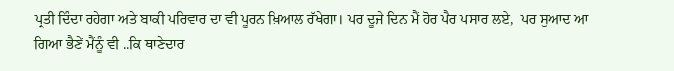ਪ੍ਰਤੀ ਦਿੰਦਾ ਰਹੇਗਾ ਅਤੇ ਬਾਕੀ ਪਰਿਵਾਰ ਦਾ ਵੀ ਪੂਰਨ ਖ਼ਿਆਲ ਰੱਖੇਗਾ। ਪਰ ਦੂਜੇ ਦਿਨ ਮੈਂ ਹੋਰ ਪੈਰ ਪਸਾਰ ਲਏ,  ਪਰ ਸੁਆਦ ਆ ਗਿਆ ਭੈਣੇਂ ਮੈਂਨੂੰ ਵੀ ..ਕਿ ਥਾਣੇਦਾਰ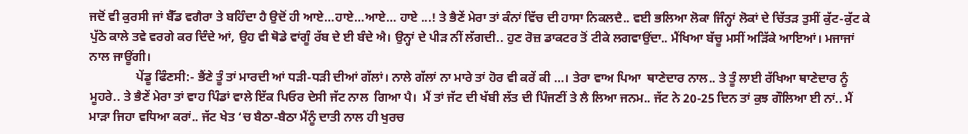ਜਦੋਂ ਵੀ ਕੁਰਸੀ ਜਾਂ ਬੈੱਡ ਵਗੈਰਾ ਤੇ ਬਹਿੰਦਾ ਹੈ ਉਦੋਂ ਹੀ ਆਏ…ਹਾਏ…ਆਏ… ਹਾਏ ...! ਤੇ ਭੈਣੇਂ ਮੇਰਾ ਤਾਂ ਕੰਨਾਂ ਵਿੱਚ ਦੀ ਹਾਸਾ ਨਿਕਲਦੈ.. ਵਈ ਭਲਿਆ ਲੋਕਾ ਜਿੰਨ੍ਹਾਂ ਲੋਕਾਂ ਦੇ ਚਿੱਤੜ ਤੁਸੀਂ ਕੁੱਟ-ਕੁੱਟ ਕੇ ਪੁੱਠੇ ਕਾਲੇ ਤਵੇ ਵਰਗੇ ਕਰ ਦਿੰਦੇ ਆਂ, ਉਹ ਵੀ ਥੋਡੇ ਵਾਂਗੂੰ ਰੱਬ ਦੇ ਈ ਬੰਦੇ ਐ। ਉਨ੍ਹਾਂ ਦੇ ਪੀੜ ਨੀਂ ਲੱਗਦੀ.. ਹੁਣ ਰੋਜ਼ ਡਾਕਟਰ ਤੋਂ ਟੀਕੇ ਲਗਵਾਉਂਦਾ.. ਮੈਂਖਿਆ ਬੱਚੂ ਮਸੀਂ ਅੜਿੱਕੇ ਆਇਆਂ। ਮਜਾਜਾਂ ਨਾਲ ਜਾਊਂਗੀ।
               ਪੇਂਡੂ ਫਿੰਣਸੀ:- ਭੈਂਣੇ ਤੂੰ ਤਾਂ ਮਾਰਦੀ ਆਂ ਧੜੀ-ਧੜੀ ਦੀਆਂ ਗੱਲਾਂ। ਨਾਲੇ ਗੱਲਾਂ ਨਾ ਮਾਰੇ ਤਾਂ ਹੋਰ ਵੀ ਕਰੇਂ ਕੀ …। ਤੇਰਾ ਵਾਅ ਪਿਆ  ਥਾਣੇਦਾਰ ਨਾਲ.. ਤੇ ਤੂੰ ਲਾਈ ਰੱਖਿਆ ਥਾਣੇਦਾਰ ਨੂੰ ਮੂਹਰੇ.. ਤੇ ਭੈਣੇਂ ਮੇਰਾ ਤਾਂ ਵਾਹ ਪਿੰਡਾਂ ਵਾਲੇ ਇੱਕ ਪਿਓਰ ਦੇਸੀ ਜੱਟ ਨਾਲ  ਗਿਆ ਪੈ।  ਮੈਂ ਤਾਂ ਜੱਟ ਦੀ ਖੱਬੀ ਲੱਤ ਦੀ ਪਿੰਜਣੀਂ ਤੇ ਲੈ ਲਿਆ ਜਨਮ.. ਜੱਟ ਨੇ 20-25 ਦਿਨ ਤਾਂ ਕੁਝ ਗੌਲਿਆ ਈ ਨਾਂ.. ਮੈਂ ਮਾੜਾ ਜਿਹਾ ਵਧਿਆ ਕਰਾਂ.. ਜੱਟ ਖੇਤ ‘ਚ ਬੈਠਾ-ਬੈਠਾ ਮੈਂਨੂੰ ਦਾਤੀ ਨਾਲ ਹੀ ਖੁਰਚ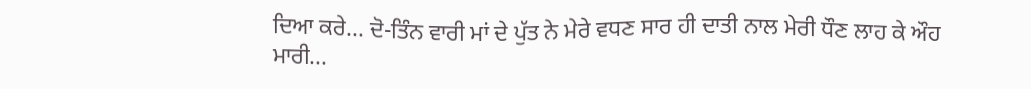ਦਿਆ ਕਰੇ... ਦੋ-ਤਿੰਨ ਵਾਰੀ ਮਾਂ ਦੇ ਪੁੱਤ ਨੇ ਮੇਰੇ ਵਧਣ ਸਾਰ ਹੀ ਦਾਤੀ ਨਾਲ ਮੇਰੀ ਧੌਣ ਲਾਹ ਕੇ ਔਹ ਮਾਰੀ...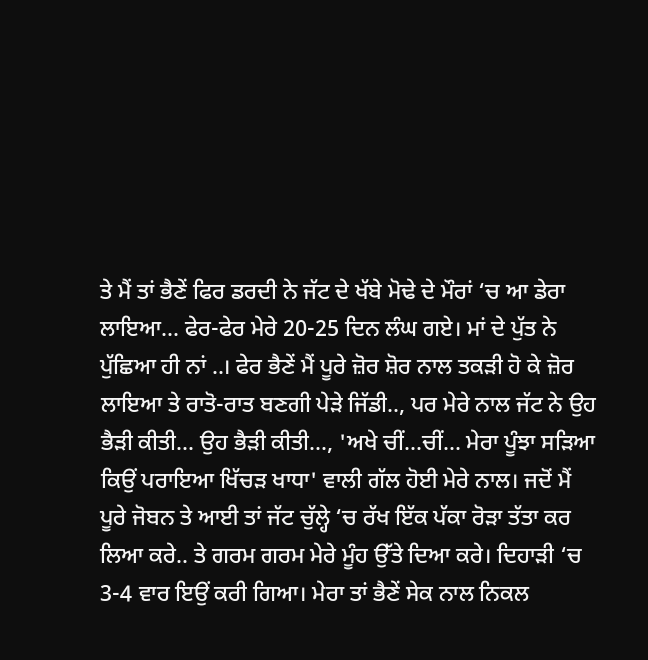ਤੇ ਮੈਂ ਤਾਂ ਭੈਣੇਂ ਫਿਰ ਡਰਦੀ ਨੇ ਜੱਟ ਦੇ ਖੱਬੇ ਮੋਢੇ ਦੇ ਮੌਰਾਂ ‘ਚ ਆ ਡੇਰਾ ਲਾਇਆ... ਫੇਰ-ਫੇਰ ਮੇਰੇ 20-25 ਦਿਨ ਲੰਘ ਗਏ। ਮਾਂ ਦੇ ਪੁੱਤ ਨੇ ਪੁੱਛਿਆ ਹੀ ਨਾਂ ..। ਫੇਰ ਭੈਣੇਂ ਮੈਂ ਪੂਰੇ ਜ਼ੋਰ ਸ਼ੋਰ ਨਾਲ ਤਕੜੀ ਹੋ ਕੇ ਜ਼ੋਰ ਲਾਇਆ ਤੇ ਰਾਤੋ-ਰਾਤ ਬਣਗੀ ਪੇੜੇ ਜਿੱਡੀ.., ਪਰ ਮੇਰੇ ਨਾਲ ਜੱਟ ਨੇ ਉਹ ਭੈੜੀ ਕੀਤੀ... ਉਹ ਭੈੜੀ ਕੀਤੀ..., 'ਅਖੇ ਚੀਂ…ਚੀਂ… ਮੇਰਾ ਪੂੰਝਾ ਸੜਿਆ ਕਿਉਂ ਪਰਾਇਆ ਖਿੱਚੜ ਖਾਧਾ' ਵਾਲੀ ਗੱਲ ਹੋਈ ਮੇਰੇ ਨਾਲ। ਜਦੋਂ ਮੈਂ ਪੂਰੇ ਜੋਬਨ ਤੇ ਆਈ ਤਾਂ ਜੱਟ ਚੁੱਲ੍ਹੇ ‘ਚ ਰੱਖ ਇੱਕ ਪੱਕਾ ਰੋੜਾ ਤੱਤਾ ਕਰ ਲਿਆ ਕਰੇ.. ਤੇ ਗਰਮ ਗਰਮ ਮੇਰੇ ਮੂੰਹ ਉੱਤੇ ਦਿਆ ਕਰੇ। ਦਿਹਾੜੀ ‘ਚ 3-4 ਵਾਰ ਇਉਂ ਕਰੀ ਗਿਆ। ਮੇਰਾ ਤਾਂ ਭੈਣੇਂ ਸੇਕ ਨਾਲ ਨਿਕਲ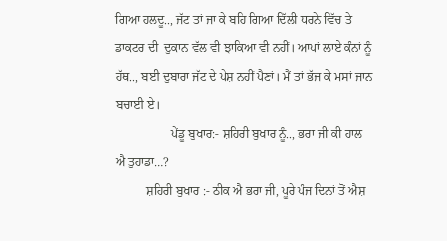ਗਿਆ ਹਲਦੂ.., ਜੱਟ ਤਾਂ ਜਾ ਕੇ ਬਹਿ ਗਿਆ ਦਿੱਲੀ ਧਰਨੇ ਵਿੱਚ ਤੇ ਡਾਕਟਰ ਦੀ  ਦੁਕਾਨ ਵੱਲ ਵੀ ਝਾਕਿਆ ਵੀ ਨਹੀਂ। ਆਪਾਂ ਲਾਏ ਕੰਨਾਂ ਨੂੰ ਹੱਥ.., ਬਈ ਦੁਬਾਰਾ ਜੱਟ ਦੇ ਪੇਸ਼ ਨਹੀਂ ਪੈਣਾਂ। ਮੈਂ ਤਾਂ ਭੱਜ ਕੇ ਮਸਾਂ ਜਾਨ ਬਚਾਈ ਏ।
                  ਪੇਂਡੂ ਬੁਖਾਰ:- ਸ਼ਹਿਰੀ ਬੁਖਾਰ ਨੂੰ.., ਭਰਾ ਜੀ ਕੀ ਹਾਲ ਐ ਤੁਹਾਡਾ…?
          ਸ਼ਹਿਰੀ ਬੁਖਾਰ :- ਠੀਕ ਐ ਭਰਾ ਜੀ, ਪੂਰੇ ਪੰਜ ਦਿਨਾਂ ਤੋਂ ਐਸ਼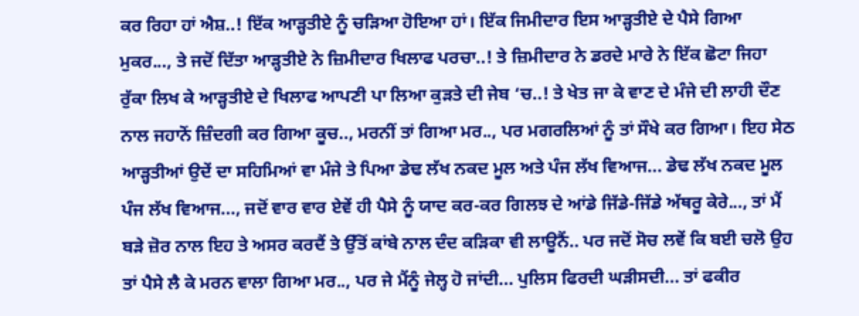ਕਰ ਰਿਹਾ ਹਾਂ ਐਸ਼..! ਇੱਕ ਆੜ੍ਹਤੀਏ ਨੂੰ ਚੜਿਆ ਹੋਇਆ ਹਾਂ। ਇੱਕ ਜਿਮੀਦਾਰ ਇਸ ਆੜ੍ਹਤੀਏ ਦੇ ਪੈਸੇ ਗਿਆ ਮੁਕਰ..., ਤੇ ਜਦੋਂ ਦਿੱਤਾ ਆੜ੍ਹਤੀਏ ਨੇ ਜ਼ਿਮੀਦਾਰ ਖਿਲਾਫ ਪਰਚਾ..! ਤੇ ਜ਼ਿਮੀਦਾਰ ਨੇ ਡਰਦੇ ਮਾਰੇ ਨੇ ਇੱਕ ਛੋਟਾ ਜਿਹਾ ਰੁੱਕਾ ਲਿਖ ਕੇ ਆੜ੍ਹਤੀਏ ਦੇ ਖਿਲਾਫ ਆਪਣੀ ਪਾ ਲਿਆ ਕੁੜਤੇ ਦੀ ਜੇਬ ‘ਚ..! ਤੇ ਖੇਤ ਜਾ ਕੇ ਵਾਣ ਦੇ ਮੰਜੇ ਦੀ ਲਾਹੀ ਦੌਣ ਨਾਲ ਜਹਾਨੋਂ ਜ਼ਿੰਦਗੀ ਕਰ ਗਿਆ ਕੂਚ.., ਮਰਨੀਂ ਤਾਂ ਗਿਆ ਮਰ.., ਪਰ ਮਗਰਲਿਆਂ ਨੂੰ ਤਾਂ ਸੌਖੇ ਕਰ ਗਿਆ। ਇਹ ਸੇਠ ਆੜ੍ਹਤੀਆਂ ਉਦੇਂ ਦਾ ਸਹਿਮਿਆਂ ਵਾ ਮੰਜੇ ਤੇ ਪਿਆ ਡੇਢ ਲੱਖ ਨਕਦ ਮੂਲ ਅਤੇ ਪੰਜ ਲੱਖ ਵਿਆਜ... ਡੇਢ ਲੱਖ ਨਕਦ ਮੂਲ ਪੰਜ ਲੱਖ ਵਿਆਜ..., ਜਦੋਂ ਵਾਰ ਵਾਰ ਏਵੇਂ ਹੀ ਪੈਸੇ ਨੂੰ ਯਾਦ ਕਰ-ਕਰ ਗਿਲਝ ਦੇ ਆਂਡੇ ਜਿੱਡੇ-ਜਿੱਡੇ ਅੱਥਰੂ ਕੇਰੇ..., ਤਾਂ ਮੈਂ ਬੜੇ ਜ਼ੋਰ ਨਾਲ ਇਹ ਤੇ ਅਸਰ ਕਰਦੈਂ ਤੇ ਉੱਤੋਂ ਕਾਂਬੇ ਨਾਲ ਦੰਦ ਕੜਿਕਾ ਵੀ ਲਾਊਨੈਂ.. ਪਰ ਜਦੋਂ ਸੋਚ ਲਵੇਂ ਕਿ ਬਈ ਚਲੋ ਉਹ ਤਾਂ ਪੈਸੇ ਲੈ ਕੇ ਮਰਨ ਵਾਲਾ ਗਿਆ ਮਰ.., ਪਰ ਜੇ ਮੈਂਨੂੰ ਜੇਲ੍ਹ ਹੋ ਜਾਂਦੀ... ਪੁਲਿਸ ਫਿਰਦੀ ਘੜੀਸਦੀ... ਤਾਂ ਫਕੀਰ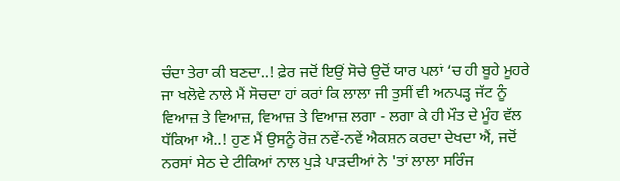ਚੰਦਾ ਤੇਰਾ ਕੀ ਬਣਦਾ..! ਫ਼ੇਰ ਜਦੋਂ ਇਉਂ ਸੋਚੇ ਉਦੋਂ ਯਾਰ ਪਲਾਂ ‘ਚ ਹੀ ਬੂਹੇ ਮੂਹਰੇ ਜਾ ਖਲੋਵੇ ਨਾਲੇ ਮੈਂ ਸੋਚਦਾ ਹਾਂ ਕਰਾਂ ਕਿ ਲਾਲਾ ਜੀ ਤੁਸੀਂ ਵੀ ਅਨਪੜ੍ਹ ਜੱਟ ਨੂੰ ਵਿਆਜ਼ ਤੇ ਵਿਆਜ਼, ਵਿਆਜ਼ ਤੇ ਵਿਆਜ਼ ਲਗਾ - ਲਗਾ ਕੇ ਹੀ ਮੌਤ ਦੇ ਮੂੰਹ ਵੱਲ ਧੱਕਿਆ ਐ..! ਹੁਣ ਮੈਂ ਉਸਨੂੰ ਰੋਜ਼ ਨਵੇਂ-ਨਵੇਂ ਐਕਸ਼ਨ ਕਰਦਾ ਦੇਖਦਾ ਐਂ, ਜਦੋਂ ਨਰਸਾਂ ਸੇਠ ਦੇ ਟੀਕਿਆਂ ਨਾਲ ਪੁੜੇ ਪਾੜਦੀਆਂ ਨੇ 'ਤਾਂ ਲਾਲਾ ਸਰਿੰਜ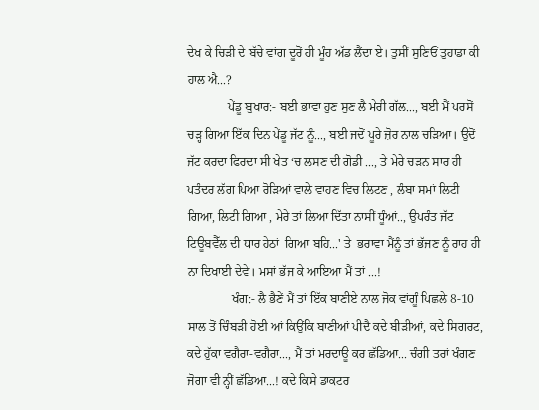ਦੇਖ ਕੇ ਚਿੜੀ ਦੇ ਬੱਚੇ ਵਾਂਗ ਦੂਰੋਂ ਹੀ ਮੂੰਹ ਅੱਡ ਲੈਂਦਾ ਏ। ਤੁਸੀਂ ਸੁਣਿਓਂ ਤੁਹਾਡਾ ਕੀ ਹਾਲ ਐ...?
             ਪੇਂਡੂ ਬੁਖਾਰ:- ਬਈ ਭਾਵਾ ਹੁਣ ਸੁਣ ਲੈ ਮੇਰੀ ਗੱਲ..., ਬਈ ਮੈਂ ਪਰਸੋਂ ਚੜ੍ਹ ਗਿਆ ਇੱਕ ਦਿਨ ਪੇਂਡੂ ਜੱਟ ਨੂੰ..., ਬਈ ਜਦੋਂ ਪੂਰੇ ਜ਼ੋਰ ਨਾਲ ਚੜਿਆ। ਉਦੋਂ ਜੱਟ ਕਰਦਾ ਫਿਰਦਾ ਸੀ ਖੇਤ ‘ਚ ਲਸਣ ਦੀ ਗੋਡੀ ..., ਤੇ ਮੇਰੇ ਚੜਨ ਸਾਰ ਹੀ ਪਤੰਦਰ ਲੱਗ ਪਿਆ ਰੋੜਿਆਂ ਵਾਲੇ ਵਾਹਣ ਵਿਚ ਲਿਟਣ , ਲੰਬਾ ਸਮਾਂ ਲਿਟੀ ਗਿਆ, ਲਿਟੀ ਗਿਆ , ਮੇਰੇ ਤਾਂ ਲਿਆ ਦਿੱਤਾ ਨਾਸੀਂ ਧੂੰਆਂ.., ਉਪਰੰਤ ਜੱਟ ਟਿਊਬਵੈੱਲ ਦੀ ਧਾਰ ਹੇਠਾਂ  ਗਿਆ ਬਹਿ...' ਤੇ  ਭਰਾਵਾ ਮੈਂਨੂੰ ਤਾਂ ਭੱਜਣ ਨੂੰ ਰਾਹ ਹੀ  ਨਾ ਦਿਖਾਈ ਦੇਵੇ। ਮਸਾਂ ਭੱਜ ਕੇ ਆਇਆ ਮੈਂ ਤਾਂ ...!
              ਖੰਗ:- ਲੈ ਭੈਣੇਂ ਮੈਂ ਤਾਂ ਇੱਕ ਬਾਣੀਏ ਨਾਲ ਜੋਕ ਵਾਂਗੂੰ ਪਿਛਲੇ 8-10 ਸਾਲ ਤੋਂ ਚਿੰਬੜੀ ਹੋਈ ਆਂ ਕਿਉਂਕਿ ਬਾਣੀਆਂ ਪੀਦੈ ਕਦੇ ਬੀੜੀਆਂ, ਕਦੇ ਸਿਗਰਟ, ਕਦੇ ਹੁੱਕਾ ਵਗੈਰਾ-ਵਗੈਰਾ..., ਮੈਂ ਤਾਂ ਮਰਦਾਊ ਕਰ ਛੱਡਿਆ... ਚੰਗੀ ਤਰਾਂ ਖੰਗਣ ਜੋਗਾ ਵੀ ਨ੍ਹੀਂ ਛੱਡਿਆ...! ਕਦੇ ਕਿਸੇ ਡਾਕਟਰ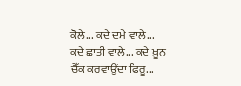ਕੋਲੇ... ਕਦੇ ਦਮੇ ਵਾਲੇ... ਕਦੇ ਛਾਤੀ ਵਾਲੇ... ਕਦੇ ਖ਼ੂਨ ਚੈੱਕ ਕਰਵਾਉਂਦਾ ਫਿਰੂ...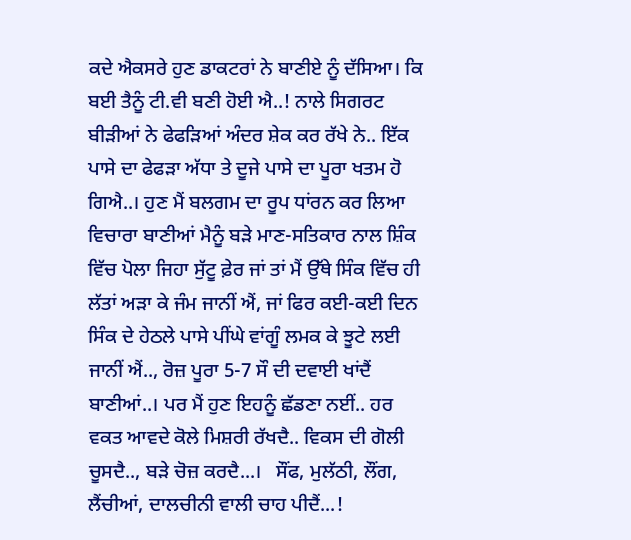ਕਦੇ ਐਕਸਰੇ ਹੁਣ ਡਾਕਟਰਾਂ ਨੇ ਬਾਣੀਏ ਨੂੰ ਦੱਸਿਆ। ਕਿ ਬਈ ਤੈਨੂੰ ਟੀ.ਵੀ ਬਣੀ ਹੋਈ ਐ..! ਨਾਲੇ ਸਿਗਰਟ ਬੀੜੀਆਂ ਨੇ ਫੇਫੜਿਆਂ ਅੰਦਰ ਸ਼ੇਕ ਕਰ ਰੱਖੇ ਨੇ.. ਇੱਕ ਪਾਸੇ ਦਾ ਫੇਫੜਾ ਅੱਧਾ ਤੇ ਦੂਜੇ ਪਾਸੇ ਦਾ ਪੂਰਾ ਖਤਮ ਹੋ ਗਿਐ..। ਹੁਣ ਮੈਂ ਬਲਗਮ ਦਾ ਰੂਪ ਧਾਂਰਨ ਕਰ ਲਿਆ ਵਿਚਾਰਾ ਬਾਣੀਆਂ ਮੈਨੂੰ ਬੜੇ ਮਾਣ-ਸਤਿਕਾਰ ਨਾਲ ਸ਼ਿੰਕ ਵਿੱਚ ਪੋਲਾ ਜਿਹਾ ਸੁੱਟੂ ਫ਼ੇਰ ਜਾਂ ਤਾਂ ਮੈਂ ਉੱਥੇ ਸਿੰਕ ਵਿੱਚ ਹੀ ਲੱਤਾਂ ਅੜਾ ਕੇ ਜੰਮ ਜਾਨੀਂ ਐਂ, ਜਾਂ ਫਿਰ ਕਈ-ਕਈ ਦਿਨ ਸਿੰਕ ਦੇ ਹੇਠਲੇ ਪਾਸੇ ਪੀਂਘੇ ਵਾਂਗੂੰ ਲਮਕ ਕੇ ਝੂਟੇ ਲਈ ਜਾਨੀਂ ਐਂ.., ਰੋਜ਼ ਪੂਰਾ 5-7 ਸੌ ਦੀ ਦਵਾਈ ਖਾਂਦੈਂ ਬਾਣੀਆਂ..। ਪਰ ਮੈਂ ਹੁਣ ਇਹਨੂੰ ਛੱਡਣਾ ਨਈਂ.. ਹਰ ਵਕਤ ਆਵਦੇ ਕੋਲੇ ਮਿਸ਼ਰੀ ਰੱਖਦੈ.. ਵਿਕਸ ਦੀ ਗੋਲੀ ਚੂਸਦੈ.., ਬੜੇ ਚੋਜ਼ ਕਰਦੈ...।   ਸੌਂਫ, ਮੁਲੱਠੀ, ਲੌਂਗ, ਲੈਂਚੀਆਂ, ਦਾਲਚੀਨੀ ਵਾਲੀ ਚਾਹ ਪੀਦੈਂ...!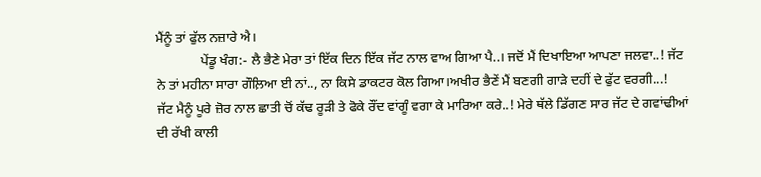ਮੈਂਨੂੰ ਤਾਂ ਫੁੱਲ ਨਜ਼ਾਰੇ ਐ।
             ਪੇਂਡੂ ਖੰਗ:- ਲੈ ਭੈਣੇ ਮੇਰਾ ਤਾਂ ਇੱਕ ਦਿਨ ਇੱਕ ਜੱਟ ਨਾਲ ਵਾਅ ਗਿਆ ਪੈ..। ਜਦੋਂ ਮੈਂ ਦਿਖਾਇਆ ਆਪਣਾ ਜਲਵਾ..! ਜੱਟ ਨੇ ਤਾਂ ਮਹੀਨਾ ਸਾਰਾ ਗੌਲ਼ਿਆ ਈ ਨਾਂ.., ਨਾ ਕਿਸੇ ਡਾਕਟਰ ਕੋਲ ਗਿਆ।ਅਖੀਰ ਭੈਣੇਂ ਮੈਂ ਬਣਗੀ ਗਾੜੇ ਦਹੀਂ ਦੇ ਫੁੱਟ ਵਰਗੀ...!  ਜੱਟ ਮੈਨੂੰ ਪੂਰੇ ਜ਼ੋਰ ਨਾਲ ਛਾਤੀ ਚੋਂ ਕੱਢ ਰੂੜੀ ਤੇ ਫੋਕੇ ਰੌਂਦ ਵਾਂਗੂੰ ਵਗਾ ਕੇ ਮਾਰਿਆ ਕਰੇ..! ਮੇਰੇ ਥੱਲੇ ਡਿੱਗਣ ਸਾਰ ਜੱਟ ਦੇ ਗਵਾਂਢੀਆਂ ਦੀ ਰੱਖੀ ਕਾਲੀ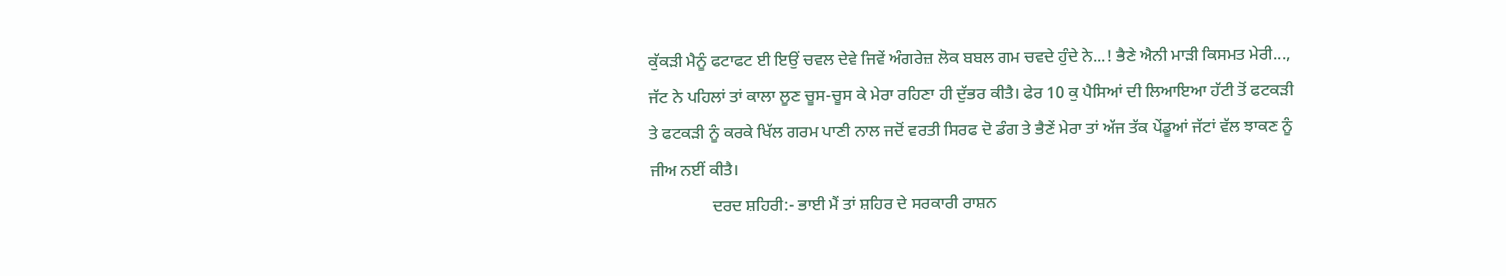ਕੁੱਕੜੀ ਮੈਨੂੰ ਫਟਾਫਟ ਈ ਇਉਂ ਚਵਲ ਦੇਵੇ ਜਿਵੇਂ ਅੰਗਰੇਜ਼ ਲੋਕ ਬਬਲ ਗਮ ਚਵਦੇ ਹੁੰਦੇ ਨੇ...! ਭੈਣੇ ਐਨੀ ਮਾੜੀ ਕਿਸਮਤ ਮੇਰੀ..., ਜੱਟ ਨੇ ਪਹਿਲਾਂ ਤਾਂ ਕਾਲਾ ਲੂਣ ਚੂਸ-ਚੂਸ ਕੇ ਮੇਰਾ ਰਹਿਣਾ ਹੀ ਦੁੱਭਰ ਕੀਤੈ। ਫੇਰ 10 ਕੁ ਪੈਸਿਆਂ ਦੀ ਲਿਆਇਆ ਹੱਟੀ ਤੋਂ ਫਟਕੜੀ ਤੇ ਫਟਕੜੀ ਨੂੰ ਕਰਕੇ ਖਿੱਲ ਗਰਮ ਪਾਣੀ ਨਾਲ ਜਦੋਂ ਵਰਤੀ ਸਿਰਫ ਦੋ ਡੰਗ ਤੇ ਭੈਣੇਂ ਮੇਰਾ ਤਾਂ ਅੱਜ ਤੱਕ ਪੇਂਡੂਆਂ ਜੱਟਾਂ ਵੱਲ ਝਾਕਣ ਨੂੰ ਜੀਅ ਨਈਂ ਕੀਤੈ।
               ਦਰਦ ਸ਼ਹਿਰੀ:- ਭਾਈ ਮੈਂ ਤਾਂ ਸ਼ਹਿਰ ਦੇ ਸਰਕਾਰੀ ਰਾਸ਼ਨ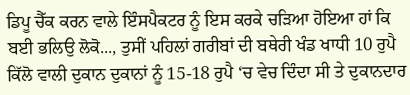ਡਿਪੂ ਚੈੱਕ ਕਰਨ ਵਾਲੇ ਇੰਸਪੈਕਟਰ ਨੂੰ ਇਸ ਕਰਕੇ ਚੜਿਆ ਹੋਇਆ ਹਾਂ ਕਿ ਬਈ ਭਲਿਉ ਲੋਕੋ..., ਤੁਸੀਂ ਪਹਿਲਾਂ ਗਰੀਬਾਂ ਦੀ ਬਥੇਰੀ ਖੰਡ ਖਾਧੀ 10 ਰੁਪੈ ਕਿੱਲੋ ਵਾਲੀ ਦੁਕਾਨ ਦੁਕਾਨਾਂ ਨੂੰ 15-18 ਰੁਪੈ ‘ਚ ਵੇਚ ਦਿੰਦਾ ਸੀ ਤੇ ਦੁਕਾਨਦਾਰ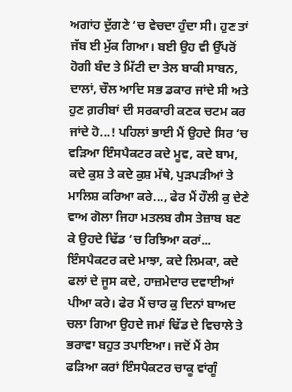ਅਗਾਂਹ ਦੁੱਗਣੇ ‘ਚ ਵੇਚਦਾ ਹੁੰਦਾ ਸੀ। ਹੁਣ ਤਾਂ ਜੱਬ ਈ ਮੁੱਕ ਗਿਆ। ਬਈ ਉਹ ਵੀ ਉੱਪਰੋਂ ਹੋਗੀ ਬੰਦ ਤੇ ਮਿੱਟੀ ਦਾ ਤੇਲ ਬਾਕੀ ਸਾਬਨ, ਦਾਲਾਂ, ਚੌਲ ਆਦਿ ਸਭ ਡਕਾਰ ਜਾਂਦੇ ਸੀ ਅਤੇ ਹੁਣ ਗ਼ਰੀਬਾਂ ਦੀ ਸਰਕਾਰੀ ਕਣਕ ਚਟਮ ਕਰ ਜਾਂਦੇ ਹੋ...! ਪਹਿਲਾਂ ਭਾਈ ਮੈਂ ਉਹਦੇ ਸਿਰ ‘ਚ ਵੜਿਆ ਇੰਸਪੈਕਟਰ ਕਦੇ ਮੂਵ, ਕਦੇ ਬਾਮ, ਕਦੇ ਕੁਸ਼ ਤੇ ਕਦੇ ਕੁਸ਼ ਮੱਥੇ, ਪੁੜਪੜੀਆਂ ਤੇ ਮਾਲਿਸ਼ ਕਰਿਆ ਕਰੇ..., ਫੇਰ ਮੈਂ ਹੌਲੀ ਕੁ ਦੇਣੇ ਵਾਅ ਗੋਲਾ ਜਿਹਾ ਮਤਲਬ ਗੈਸ ਤੇਜ਼ਾਬ ਬਣ ਕੇ ਉਹਦੇ ਢਿੱਡ ‘ਚ ਰਿਝਿਆ ਕਰਾਂ... ਇੰਸਪੈਕਟਰ ਕਦੇ ਮਾਝਾ, ਕਦੇ ਲਿਮਕਾ, ਕਦੇ ਫਲਾਂ ਦੇ ਜੂਸ ਕਦੇ, ਹਾਜ਼ਮੇਦਾਰ ਦਵਾਈਆਂ ਪੀਆ ਕਰੇ। ਫੇਰ ਮੈਂ ਚਾਰ ਕੁ ਦਿਨਾਂ ਬਾਅਦ ਚਲਾ ਗਿਆ ਉਹਦੇ ਜਮਾਂ ਢਿੱਡ ਦੇ ਵਿਚਾਲੇ ਤੇ ਭਰਾਵਾ ਬਹੁਤ ਤਪਾਇਆ। ਜਦੋਂ ਮੈਂ ਰੇਸ ਫੜਿਆ ਕਰਾਂ ਇੰਸਪੈਕਟਰ ਚਾਕੂ ਵਾਂਗੂੰ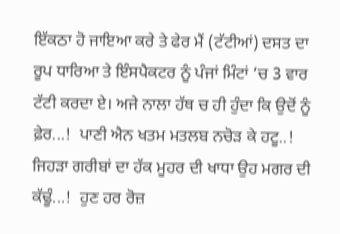ਇੱਕਠਾ ਹੋ ਜਾਇਆ ਕਰੇ ਤੇ ਫੇਰ ਮੈਂ (ਟੱਟੀਆਂ) ਦਸਤ ਦਾ ਰੂਪ ਧਾਰਿਆ ਤੇ ਇੰਸਪੈਕਟਰ ਨੂੰ ਪੰਜਾਂ ਮਿੰਟਾਂ ‘ਚ 3 ਵਾਰ ਟੱਟੀ ਕਰਦਾ ਏ। ਅਜੇ ਨਾਲਾ ਹੱਥ ਚ ਹੀ ਹੁੰਦਾ ਕਿ ਉਦੋਂ ਨੂੰ ਫ਼ੇਰ...!  ਪਾਣੀ ਐਨ ਖਤਮ ਮਤਲਬ ਨਚੋੜ ਕੇ ਹਟੂ..! ਜਿਹੜਾ ਗਰੀਬਾਂ ਦਾ ਹੱਕ ਮੂਹਰ ਦੀ ਖਾਧਾ ਉਹ ਮਗਰ ਦੀ ਕੱਢੂੰ...!  ਹੁਣ ਹਰ ਰੋਜ਼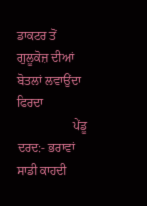ਡਾਕਟਰ ਤੋਂ ਗੁਲੂਕੋਜ਼ ਦੀਆਂ ਬੋਤਲਾਂ ਲਵਾਉਂਦਾ ਫਿਰਦਾ
                  ਪੇਂਡੂ ਦਰਦ:- ਭਰਾਵਾਂ ਸਾਡੀ ਕਾਹਦੀ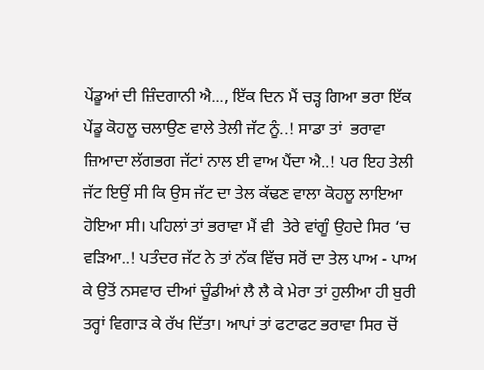ਪੇਂਡੂਆਂ ਦੀ ਜ਼ਿੰਦਗਾਨੀ ਐ..., ਇੱਕ ਦਿਨ ਮੈਂ ਚੜ੍ਹ ਗਿਆ ਭਰਾ ਇੱਕ ਪੇਂਡੂ ਕੋਹਲੂ ਚਲਾਉਣ ਵਾਲੇ ਤੇਲੀ ਜੱਟ ਨੂੰ..! ਸਾਡਾ ਤਾਂ  ਭਰਾਵਾ ਜ਼ਿਆਦਾ ਲੱਗਭਗ ਜੱਟਾਂ ਨਾਲ ਈ ਵਾਅ ਪੈਂਦਾ ਐ..! ਪਰ ਇਹ ਤੇਲੀ ਜੱਟ ਇਉਂ ਸੀ ਕਿ ਉਸ ਜੱਟ ਦਾ ਤੇਲ ਕੱਢਣ ਵਾਲਾ ਕੋਹਲੂ ਲਾਇਆ ਹੋਇਆ ਸੀ। ਪਹਿਲਾਂ ਤਾਂ ਭਰਾਵਾ ਮੈਂ ਵੀ  ਤੇਰੇ ਵਾਂਗੂੰ ਉਹਦੇ ਸਿਰ ‘ਚ ਵੜਿਆ..! ਪਤੰਦਰ ਜੱਟ ਨੇ ਤਾਂ ਨੱਕ ਵਿੱਚ ਸਰੋਂ ਦਾ ਤੇਲ ਪਾਅ - ਪਾਅ ਕੇ ਉਤੋਂ ਨਸਵਾਰ ਦੀਆਂ ਚੂੰਡੀਆਂ ਲੈ ਲੈ ਕੇ ਮੇਰਾ ਤਾਂ ਹੁਲੀਆ ਹੀ ਬੁਰੀ ਤਰ੍ਹਾਂ ਵਿਗਾੜ ਕੇ ਰੱਖ ਦਿੱਤਾ। ਆਪਾਂ ਤਾਂ ਫਟਾਫਟ ਭਰਾਵਾ ਸਿਰ ਚੋਂ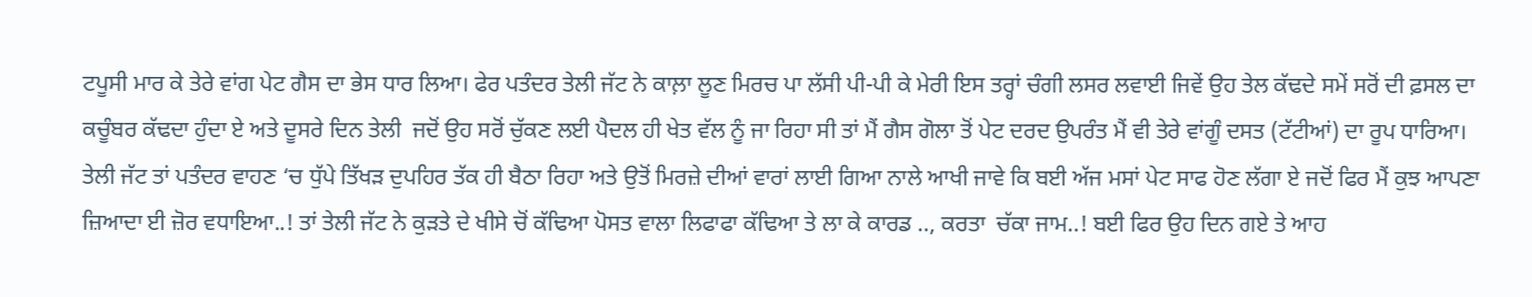ਟਪੂਸੀ ਮਾਰ ਕੇ ਤੇਰੇ ਵਾਂਗ ਪੇਟ ਗੈਸ ਦਾ ਭੇਸ ਧਾਰ ਲਿਆ। ਫੇਰ ਪਤੰਦਰ ਤੇਲੀ ਜੱਟ ਨੇ ਕਾਲ਼ਾ ਲੂਣ ਮਿਰਚ ਪਾ ਲੱਸੀ ਪੀ-ਪੀ ਕੇ ਮੇਰੀ ਇਸ ਤਰ੍ਹਾਂ ਚੰਗੀ ਲਸਰ ਲਵਾਈ ਜਿਵੇਂ ਉਹ ਤੇਲ ਕੱਢਦੇ ਸਮੇਂ ਸਰੋਂ ਦੀ ਫ਼ਸਲ ਦਾ ਕਚੂੰਬਰ ਕੱਢਦਾ ਹੁੰਦਾ ਏ ਅਤੇ ਦੂਸਰੇ ਦਿਨ ਤੇਲੀ  ਜਦੋਂ ਉਹ ਸਰੋਂ ਚੁੱਕਣ ਲਈ ਪੈਦਲ ਹੀ ਖੇਤ ਵੱਲ ਨੂੰ ਜਾ ਰਿਹਾ ਸੀ ਤਾਂ ਮੈਂ ਗੈਸ ਗੋਲਾ ਤੋਂ ਪੇਟ ਦਰਦ ਉਪਰੰਤ ਮੈਂ ਵੀ ਤੇਰੇ ਵਾਂਗੂੰ ਦਸਤ (ਟੱਟੀਆਂ) ਦਾ ਰੂਪ ਧਾਰਿਆ। ਤੇਲੀ ਜੱਟ ਤਾਂ ਪਤੰਦਰ ਵਾਹਣ ‘ਚ ਧੁੱਪੇ ਤਿੱਖੜ ਦੁਪਹਿਰ ਤੱਕ ਹੀ ਬੈਠਾ ਰਿਹਾ ਅਤੇ ਉਤੋਂ ਮਿਰਜ਼ੇ ਦੀਆਂ ਵਾਰਾਂ ਲਾਈ ਗਿਆ ਨਾਲੇ ਆਖੀ ਜਾਵੇ ਕਿ ਬਈ ਅੱਜ ਮਸਾਂ ਪੇਟ ਸਾਫ ਹੋਣ ਲੱਗਾ ਏ ਜਦੋਂ ਫਿਰ ਮੈਂ ਕੁਝ ਆਪਣਾ ਜ਼ਿਆਦਾ ਈ ਜ਼ੋਰ ਵਧਾਇਆ..! ਤਾਂ ਤੇਲੀ ਜੱਟ ਨੇ ਕੁੜਤੇ ਦੇ ਖੀਸੇ ਚੋਂ ਕੱਢਿਆ ਪੋਸਤ ਵਾਲਾ ਲਿਫਾਫਾ ਕੱਢਿਆ ਤੇ ਲਾ ਕੇ ਕਾਰਡ .., ਕਰਤਾ  ਚੱਕਾ ਜਾਮ..! ਬਈ ਫਿਰ ਉਹ ਦਿਨ ਗਏ ਤੇ ਆਹ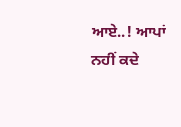ਆਏ..! ਆਪਾਂ ਨਹੀਂ ਕਦੇ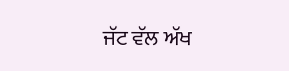ਜੱਟ ਵੱਲ ਅੱਖ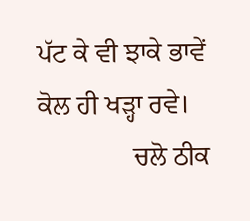ਪੱਟ ਕੇ ਵੀ ਝਾਕੇ ਭਾਵੇਂ ਕੋਲ ਹੀ ਖੜ੍ਹਾ ਰਵੇ।
              ਚਲੋ ਠੀਕ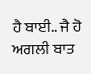ਹੈ ਬਾਈ.. ਜੈ ਹੋ ਅਗਲੀ ਬਾਤ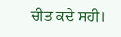ਚੀਤ ਕਦੇ ਸਹੀ।